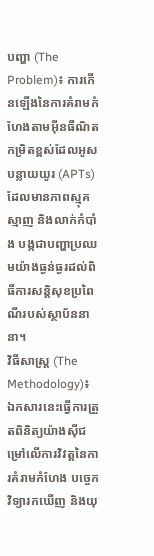បញ្ហា (The Problem)៖ ការកើនឡើងនៃការគំរាមកំហែងតាមអ៊ីនធឺណិតកម្រិតខ្ពស់ដែលអូសបន្លាយយូរ (APTs) ដែលមានភាពស្មុគស្មាញ និងលាក់កំបាំង បង្កជាបញ្ហាប្រឈមយ៉ាងធ្ងន់ធ្ងរដល់ពិធីការសន្តិសុខប្រពៃណីរបស់ស្ថាប័ននានា។
វិធីសាស្ត្រ (The Methodology)៖ ឯកសារនេះធ្វើការត្រួតពិនិត្យយ៉ាងស៊ីជម្រៅលើការវិវត្តនៃការគំរាមកំហែង បច្ចេកវិទ្យារកឃើញ និងយុ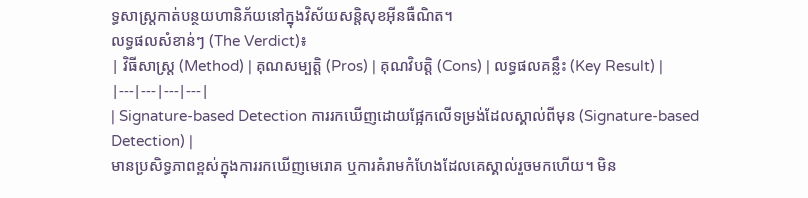ទ្ធសាស្ត្រកាត់បន្ថយហានិភ័យនៅក្នុងវិស័យសន្តិសុខអ៊ីនធឺណិត។
លទ្ធផលសំខាន់ៗ (The Verdict)៖
| វិធីសាស្ត្រ (Method) | គុណសម្បត្តិ (Pros) | គុណវិបត្តិ (Cons) | លទ្ធផលគន្លឹះ (Key Result) |
|---|---|---|---|
| Signature-based Detection ការរកឃើញដោយផ្អែកលើទម្រង់ដែលស្គាល់ពីមុន (Signature-based Detection) |
មានប្រសិទ្ធភាពខ្ពស់ក្នុងការរកឃើញមេរោគ ឬការគំរាមកំហែងដែលគេស្គាល់រួចមកហើយ។ មិន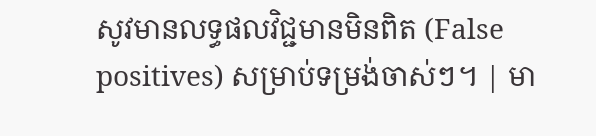សូវមានលទ្ធផលវិជ្ជមានមិនពិត (False positives) សម្រាប់ទម្រង់ចាស់ៗ។ | មា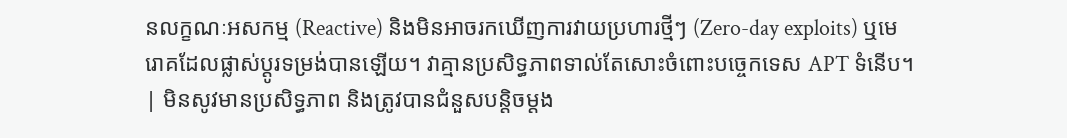នលក្ខណៈអសកម្ម (Reactive) និងមិនអាចរកឃើញការវាយប្រហារថ្មីៗ (Zero-day exploits) ឬមេរោគដែលផ្លាស់ប្តូរទម្រង់បានឡើយ។ វាគ្មានប្រសិទ្ធភាពទាល់តែសោះចំពោះបច្ចេកទេស APT ទំនើប។ | មិនសូវមានប្រសិទ្ធភាព និងត្រូវបានជំនួសបន្តិចម្តង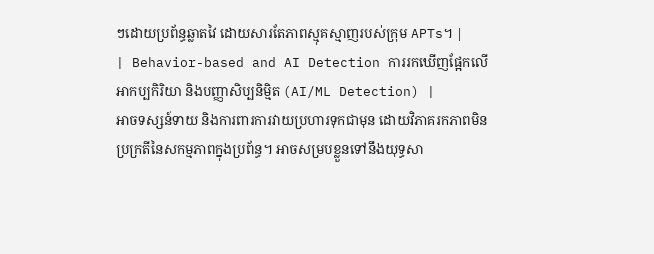ៗដោយប្រព័ន្ធឆ្លាតវៃ ដោយសារតែភាពស្មុគស្មាញរបស់ក្រុម APTs។ |
| Behavior-based and AI Detection ការរកឃើញផ្អែកលើអាកប្បកិរិយា និងបញ្ញាសិប្បនិម្មិត (AI/ML Detection) |
អាចទស្សន៍ទាយ និងការពារការវាយប្រហារទុកជាមុន ដោយវិភាគរកភាពមិនប្រក្រតីនៃសកម្មភាពក្នុងប្រព័ន្ធ។ អាចសម្របខ្លួនទៅនឹងយុទ្ធសា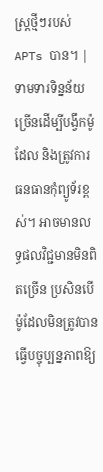ស្ត្រថ្មីៗរបស់ APTs បាន។ | ទាមទារទិន្នន័យច្រើនដើម្បីបង្វឹកម៉ូដែល និងត្រូវការធនធានកុំព្យូទ័រខ្ពស់។ អាចមានលទ្ធផលវិជ្ជមានមិនពិតច្រើន ប្រសិនបើម៉ូដែលមិនត្រូវបានធ្វើបច្ចុប្បន្នភាពឱ្យ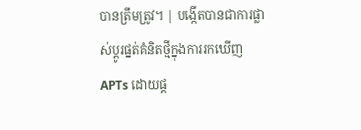បានត្រឹមត្រូវ។ | បង្កើតបានជាការផ្លាស់ប្តូរផ្នត់គំនិតថ្មីក្នុងការរកឃើញ APTs ដោយផ្ត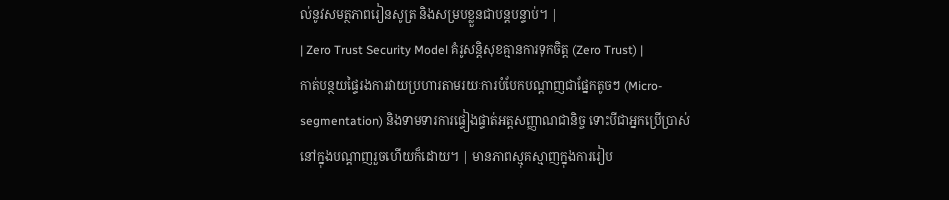ល់នូវសមត្ថភាពរៀនសូត្រ និងសម្របខ្លួនជាបន្តបន្ទាប់។ |
| Zero Trust Security Model គំរូសន្តិសុខគ្មានការទុកចិត្ត (Zero Trust) |
កាត់បន្ថយផ្ទៃរងការវាយប្រហារតាមរយៈការបំបែកបណ្តាញជាផ្នែកតូចៗ (Micro-segmentation) និងទាមទារការផ្ទៀងផ្ទាត់អត្តសញ្ញាណជានិច្ច ទោះបីជាអ្នកប្រើប្រាស់នៅក្នុងបណ្តាញរួចហើយក៏ដោយ។ | មានភាពស្មុគស្មាញក្នុងការរៀប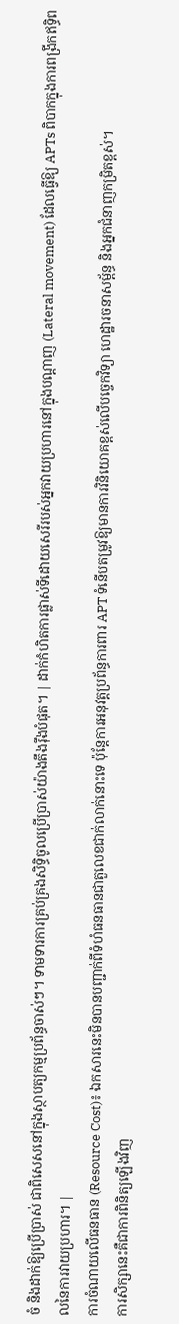ចំ និងដាក់ឱ្យប្រើប្រាស់ ជាពិសេសនៅក្នុងស្ថាបត្យកម្មប្រព័ន្ធចាស់ៗ។ ទាមទារការគ្រប់គ្រងសិទ្ធិចូលប្រើប្រាស់យ៉ាងតឹងរ៉ឹងបំផុត។ | ដាក់កំហិតការផ្លាស់ទីដោយសេរីរបស់អ្នកវាយប្រហារនៅក្នុងបណ្តាញ (Lateral movement) ដែលធ្វើឱ្យ APTs ពិបាកក្នុងការពង្រីកឥទ្ធិពលនៃការវាយប្រហារ។ |
ការចំណាយលើធនធាន (Resource Cost)៖ ឯកសារនេះមិនបានបញ្ជាក់ពីទំហំធនធានជាតួលេខជាក់លាក់នោះទេ ប៉ុន្តែការអនុវត្តប្រព័ន្ធការពារ APT ទំនើបតម្រូវឱ្យមានការវិនិយោគខ្ពស់លើបច្ចេកវិទ្យា ហេដ្ឋារចនាសម្ព័ន្ធ និងអ្នកជំនាញកម្រិតខ្ពស់។
ការសិក្សានេះគឺជាការពិនិត្យឡើងវិញ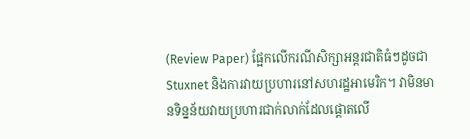(Review Paper) ផ្អែកលើករណីសិក្សាអន្តរជាតិធំៗដូចជា Stuxnet និងការវាយប្រហារនៅសហរដ្ឋអាមេរិក។ វាមិនមានទិន្នន័យវាយប្រហារជាក់លាក់ដែលផ្តោតលើ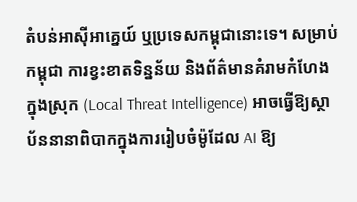តំបន់អាស៊ីអាគ្នេយ៍ ឬប្រទេសកម្ពុជានោះទេ។ សម្រាប់កម្ពុជា ការខ្វះខាតទិន្នន័យ និងព័ត៌មានគំរាមកំហែងក្នុងស្រុក (Local Threat Intelligence) អាចធ្វើឱ្យស្ថាប័ននានាពិបាកក្នុងការរៀបចំម៉ូដែល AI ឱ្យ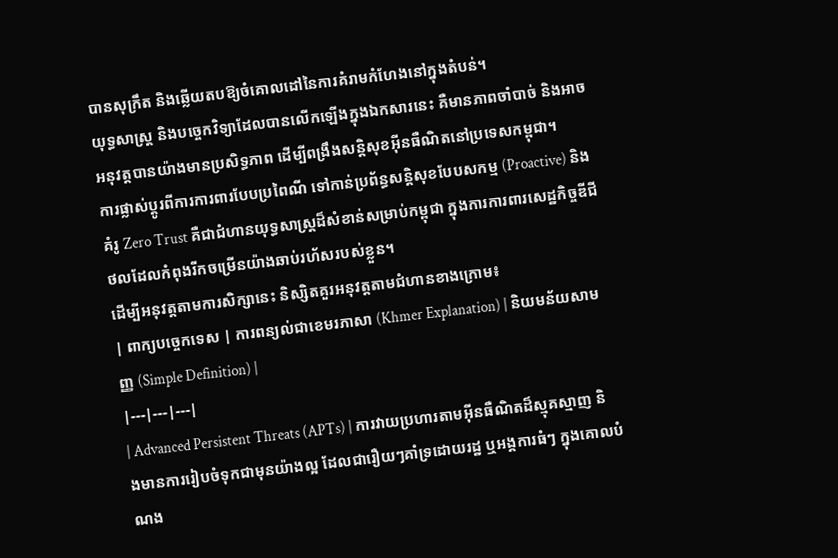បានសុក្រឹត និងឆ្លើយតបឱ្យចំគោលដៅនៃការគំរាមកំហែងនៅក្នុងតំបន់។
យុទ្ធសាស្ត្រ និងបច្ចេកវិទ្យាដែលបានលើកឡើងក្នុងឯកសារនេះ គឺមានភាពចាំបាច់ និងអាចអនុវត្តបានយ៉ាងមានប្រសិទ្ធភាព ដើម្បីពង្រឹងសន្តិសុខអ៊ីនធឺណិតនៅប្រទេសកម្ពុជា។
ការផ្លាស់ប្តូរពីការការពារបែបប្រពៃណី ទៅកាន់ប្រព័ន្ធសន្តិសុខបែបសកម្ម (Proactive) និងគំរូ Zero Trust គឺជាជំហានយុទ្ធសាស្ត្រដ៏សំខាន់សម្រាប់កម្ពុជា ក្នុងការការពារសេដ្ឋកិច្ចឌីជីថលដែលកំពុងរីកចម្រើនយ៉ាងឆាប់រហ័សរបស់ខ្លួន។
ដើម្បីអនុវត្តតាមការសិក្សានេះ និស្សិតគួរអនុវត្តតាមជំហានខាងក្រោម៖
| ពាក្យបច្ចេកទេស | ការពន្យល់ជាខេមរភាសា (Khmer Explanation) | និយមន័យសាមញ្ញ (Simple Definition) |
|---|---|---|
| Advanced Persistent Threats (APTs) | ការវាយប្រហារតាមអ៊ីនធឺណិតដ៏ស្មុគស្មាញ និងមានការរៀបចំទុកជាមុនយ៉ាងល្អ ដែលជារឿយៗគាំទ្រដោយរដ្ឋ ឬអង្គការធំៗ ក្នុងគោលបំណង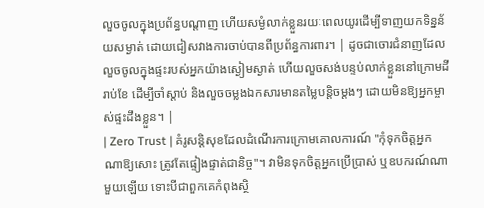លួចចូលក្នុងប្រព័ន្ធបណ្តាញ ហើយសម្ងំលាក់ខ្លួនរយៈពេលយូរដើម្បីទាញយកទិន្នន័យសម្ងាត់ ដោយជៀសវាងការចាប់បានពីប្រព័ន្ធការពារ។ | ដូចជាចោរជំនាញដែលលួចចូលក្នុងផ្ទះរបស់អ្នកយ៉ាងស្ងៀមស្ងាត់ ហើយលួចសង់បន្ទប់លាក់ខ្លួននៅក្រោមដីរាប់ខែ ដើម្បីចាំស្តាប់ និងលួចចម្លងឯកសារមានតម្លៃបន្តិចម្តងៗ ដោយមិនឱ្យអ្នកម្ចាស់ផ្ទះដឹងខ្លួន។ |
| Zero Trust | គំរូសន្តិសុខដែលដំណើរការក្រោមគោលការណ៍ "កុំទុកចិត្តអ្នកណាឱ្យសោះ ត្រូវតែផ្ទៀងផ្ទាត់ជានិច្ច"។ វាមិនទុកចិត្តអ្នកប្រើប្រាស់ ឬឧបករណ៍ណាមួយឡើយ ទោះបីជាពួកគេកំពុងស្ថិ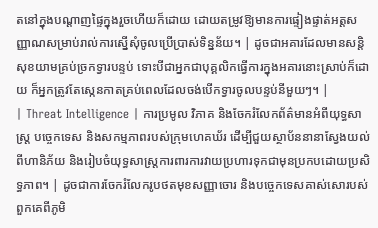តនៅក្នុងបណ្តាញផ្ទៃក្នុងរួចហើយក៏ដោយ ដោយតម្រូវឱ្យមានការផ្ទៀងផ្ទាត់អត្តសញ្ញាណសម្រាប់រាល់ការស្នើសុំចូលប្រើប្រាស់ទិន្នន័យ។ | ដូចជាអគារដែលមានសន្តិសុខយាមគ្រប់ច្រកទ្វារបន្ទប់ ទោះបីជាអ្នកជាបុគ្គលិកធ្វើការក្នុងអគារនោះស្រាប់ក៏ដោយ ក៏អ្នកត្រូវតែស្កេនកាតគ្រប់ពេលដែលចង់បើកទ្វារចូលបន្ទប់នីមួយៗ។ |
| Threat Intelligence | ការប្រមូល វិភាគ និងចែករំលែកព័ត៌មានអំពីយុទ្ធសាស្ត្រ បច្ចេកទេស និងសកម្មភាពរបស់ក្រុមហេគឃ័រ ដើម្បីជួយស្ថាប័ននានាស្វែងយល់ពីហានិភ័យ និងរៀបចំយុទ្ធសាស្ត្រការពារការវាយប្រហារទុកជាមុនប្រកបដោយប្រសិទ្ធភាព។ | ដូចជាការចែករំលែករូបថតមុខសញ្ញាចោរ និងបច្ចេកទេសគាស់សោរបស់ពួកគេពីភូមិ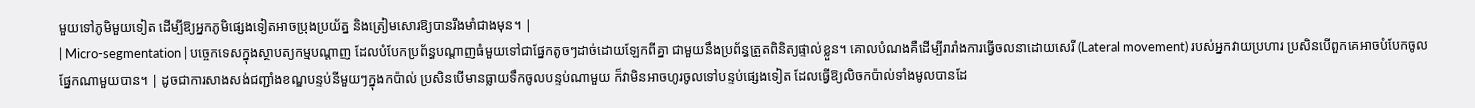មួយទៅភូមិមួយទៀត ដើម្បីឱ្យអ្នកភូមិផ្សេងទៀតអាចប្រុងប្រយ័ត្ន និងត្រៀមសោរឱ្យបានរឹងមាំជាងមុន។ |
| Micro-segmentation | បច្ចេកទេសក្នុងស្ថាបត្យកម្មបណ្តាញ ដែលបំបែកប្រព័ន្ធបណ្តាញធំមួយទៅជាផ្នែកតូចៗដាច់ដោយឡែកពីគ្នា ជាមួយនឹងប្រព័ន្ធត្រួតពិនិត្យផ្ទាល់ខ្លួន។ គោលបំណងគឺដើម្បីរារាំងការធ្វើចលនាដោយសេរី (Lateral movement) របស់អ្នកវាយប្រហារ ប្រសិនបើពួកគេអាចបំបែកចូលផ្នែកណាមួយបាន។ | ដូចជាការសាងសង់ជញ្ជាំងខណ្ឌបន្ទប់នីមួយៗក្នុងកប៉ាល់ ប្រសិនបើមានធ្លាយទឹកចូលបន្ទប់ណាមួយ ក៏វាមិនអាចហូរចូលទៅបន្ទប់ផ្សេងទៀត ដែលធ្វើឱ្យលិចកប៉ាល់ទាំងមូលបានដែ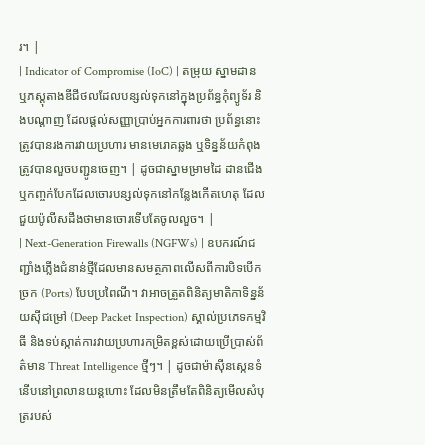រ។ |
| Indicator of Compromise (IoC) | តម្រុយ ស្នាមដាន ឬភស្តុតាងឌីជីថលដែលបន្សល់ទុកនៅក្នុងប្រព័ន្ធកុំព្យូទ័រ និងបណ្តាញ ដែលផ្តល់សញ្ញាប្រាប់អ្នកការពារថា ប្រព័ន្ធនោះត្រូវបានរងការវាយប្រហារ មានមេរោគឆ្លង ឬទិន្នន័យកំពុងត្រូវបានលួចបញ្ជូនចេញ។ | ដូចជាស្នាមម្រាមដៃ ដានជើង ឬកញ្ចក់បែកដែលចោរបន្សល់ទុកនៅកន្លែងកើតហេតុ ដែលជួយប៉ូលីសដឹងថាមានចោរទើបតែចូលលួច។ |
| Next-Generation Firewalls (NGFWs) | ឧបករណ៍ជញ្ជាំងភ្លើងជំនាន់ថ្មីដែលមានសមត្ថភាពលើសពីការបិទបើកច្រក (Ports) បែបប្រពៃណី។ វាអាចត្រួតពិនិត្យមាតិកាទិន្នន័យស៊ីជម្រៅ (Deep Packet Inspection) ស្គាល់ប្រភេទកម្មវិធី និងទប់ស្កាត់ការវាយប្រហារកម្រិតខ្ពស់ដោយប្រើប្រាស់ព័ត៌មាន Threat Intelligence ថ្មីៗ។ | ដូចជាម៉ាស៊ីនស្កេនទំនើបនៅព្រលានយន្តហោះ ដែលមិនត្រឹមតែពិនិត្យមើលសំបុត្ររបស់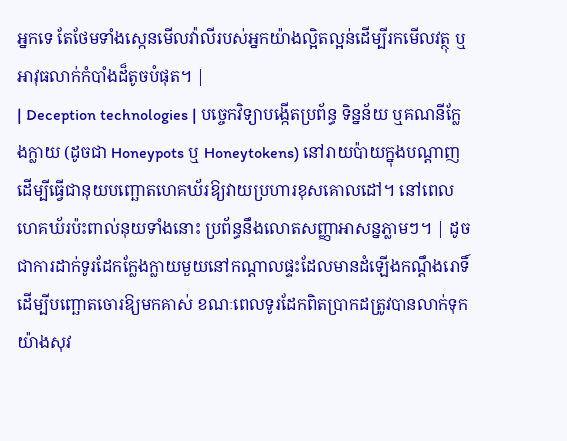អ្នកទេ តែថែមទាំងស្កេនមើលវ៉ាលីរបស់អ្នកយ៉ាងល្អិតល្អន់ដើម្បីរកមើលវត្ថុ ឬអាវុធលាក់កំបាំងដ៏តូចបំផុត។ |
| Deception technologies | បច្ចេកវិទ្យាបង្កើតប្រព័ន្ធ ទិន្នន័យ ឬគណនីក្លែងក្លាយ (ដូចជា Honeypots ឬ Honeytokens) នៅរាយប៉ាយក្នុងបណ្តាញ ដើម្បីធ្វើជានុយបញ្ឆោតហេគឃ័រឱ្យវាយប្រហារខុសគោលដៅ។ នៅពេលហេគឃ័រប៉ះពាល់នុយទាំងនោះ ប្រព័ន្ធនឹងលោតសញ្ញាអាសន្នភ្លាមៗ។ | ដូចជាការដាក់ទូរដែកក្លែងក្លាយមួយនៅកណ្តាលផ្ទះដែលមានដំឡើងកណ្តឹងរោទិ៍ ដើម្បីបញ្ឆោតចោរឱ្យមកគាស់ ខណៈពេលទូរដែកពិតប្រាកដត្រូវបានលាក់ទុកយ៉ាងសុវ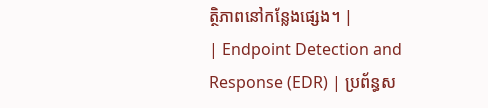ត្ថិភាពនៅកន្លែងផ្សេង។ |
| Endpoint Detection and Response (EDR) | ប្រព័ន្ធស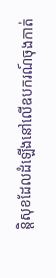ន្តិសុខដែលដំឡើងនៅលើឧបករណ៍ចុងកាត់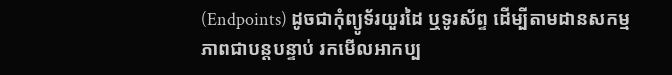(Endpoints) ដូចជាកុំព្យូទ័រយួរដៃ ឬទូរស័ព្ទ ដើម្បីតាមដានសកម្មភាពជាបន្តបន្ទាប់ រកមើលអាកប្ប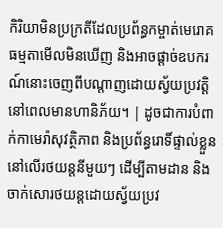កិរិយាមិនប្រក្រតីដែលប្រព័ន្ធកម្ចាត់មេរោគធម្មតាមើលមិនឃើញ និងអាចផ្តាច់ឧបករណ៍នោះចេញពីបណ្តាញដោយស្វ័យប្រវត្តិនៅពេលមានហានិភ័យ។ | ដូចជាការបំពាក់កាមេរ៉ាសុវត្ថិភាព និងប្រព័ន្ធរោទិ៍ផ្ទាល់ខ្លួននៅលើរថយន្តនីមួយៗ ដើម្បីតាមដាន និងចាក់សោរថយន្តដោយស្វ័យប្រវ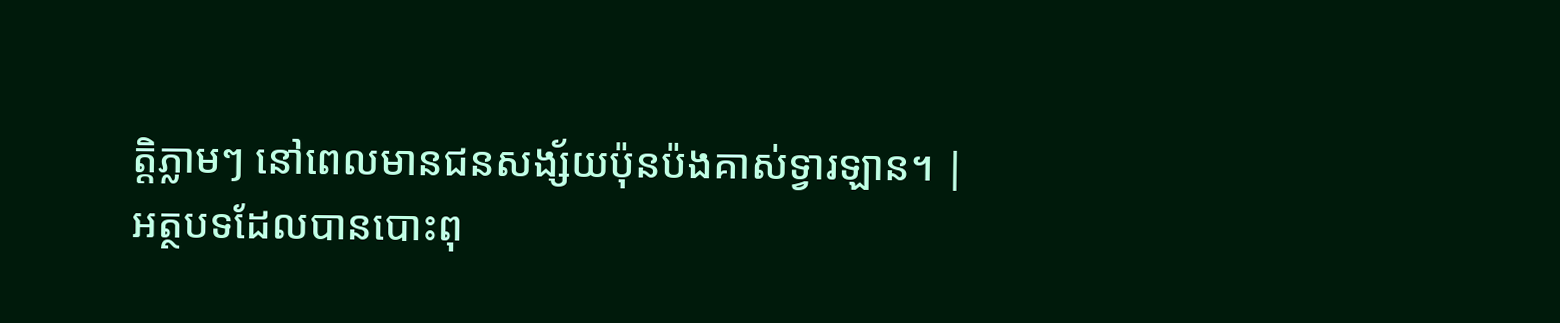ត្តិភ្លាមៗ នៅពេលមានជនសង្ស័យប៉ុនប៉ងគាស់ទ្វារឡាន។ |
អត្ថបទដែលបានបោះពុ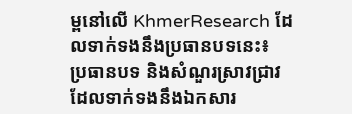ម្ពនៅលើ KhmerResearch ដែលទាក់ទងនឹងប្រធានបទនេះ៖
ប្រធានបទ និងសំណួរស្រាវជ្រាវដែលទាក់ទងនឹងឯកសារ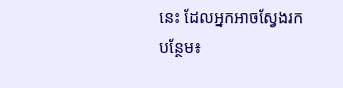នេះ ដែលអ្នកអាចស្វែងរកបន្ថែម៖